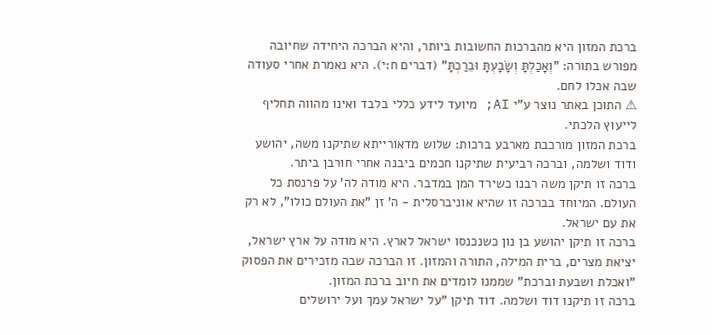ברכת המזון היא מהברכות החשובות ביותר, והיא הברכה היחידה שחיובה מפורש בתורה: "וְאָכַלְתָּ וְשָׂבָעְתָּ וּבֵרַכְתָּ" (דברים ח:י). היא נאמרת אחרי סעודה שבה אכלו לחם.
⚠ התוכן באתר נוצר ע"י AI; מיועד לידע כללי בלבד ואינו מהווה תחליף לייעוץ הלכתי.
ברכת המזון מורכבת מארבע ברכות: שלוש מדאורייתא שתיקנו משה, יהושע ודוד ושלמה, וברכה רביעית שתיקנו חכמים ביבנה אחרי חורבן ביתר.
ברכה זו תיקן משה רבנו כשירד המן במדבר. היא מודה לה' על פרנסת כל העולם. המיוחד בברכה זו שהיא אוניברסלית - ה' זן "את העולם כולו", לא רק את עם ישראל.
ברכה זו תיקן יהושע בן נון כשנכנסו ישראל לארץ. היא מודה על ארץ ישראל, יציאת מצרים, ברית המילה, התורה והמזון. זו הברכה שבה מזכירים את הפסוק "ואכלת ושבעת וברכת" שממנו לומדים את חיוב ברכת המזון.
ברכה זו תיקנו דוד ושלמה. דוד תיקן "על ישראל עמך ועל ירושלים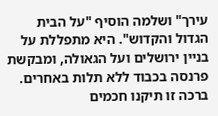עירך" ושלמה הוסיף "על הבית הגדול והקדוש". היא מתפללת על בניין ירושלים ועל הגאולה, ומבקשת פרנסה בכבוד ללא תלות באחרים.
ברכה זו תיקנו חכמים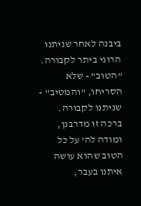ביבנה לאחר שניתנו הרוגי ביתר לקבורה. "הטוב" - שלא הסריחו, "והמטיב" - שניתנו לקבורה. ברכה זו מדרבנן, ומודה לה' על כל הטוב שהוא עושה איתנו בעבר,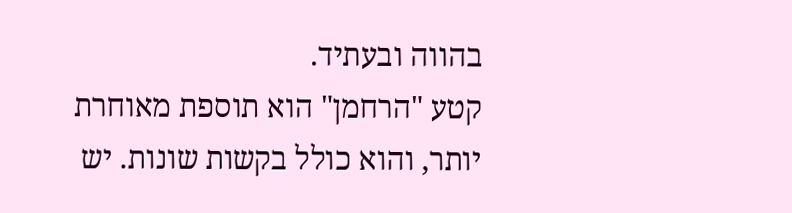בהווה ובעתיד.
קטע "הרחמן" הוא תוספת מאוחרת יותר, והוא כולל בקשות שונות. יש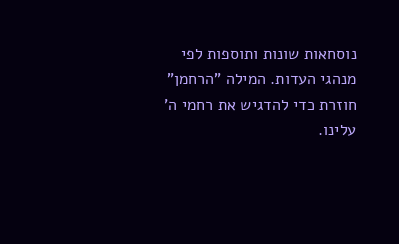נוסחאות שונות ותוספות לפי מנהגי העדות. המילה "הרחמן" חוזרת כדי להדגיש את רחמי ה' עלינו.